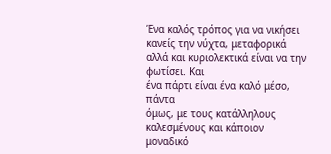Ένα καλός τρόπος για να νικήσει
κανείς την νύχτα, μεταφορικά αλλά και κυριολεκτικά είναι να την φωτίσει. Και
ένα πάρτι είναι ένα καλό μέσο, πάντα
όμως, με τους κατάλληλους καλεσμένους και κάποιον μοναδικό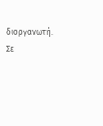διοργανωτή. Σε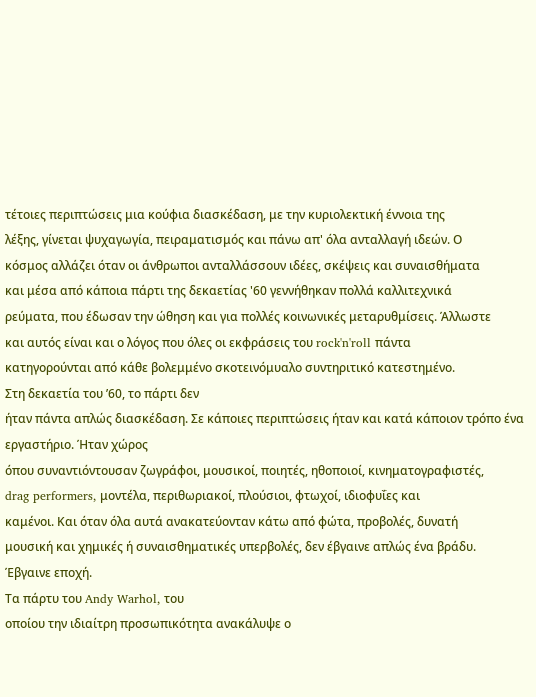τέτοιες περιπτώσεις μια κούφια διασκέδαση, με την κυριολεκτική έννοια της
λέξης, γίνεται ψυχαγωγία, πειραματισμός και πάνω απ' όλα ανταλλαγή ιδεών. Ο
κόσμος αλλάζει όταν οι άνθρωποι ανταλλάσσουν ιδέες, σκέψεις και συναισθήματα
και μέσα από κάποια πάρτι της δεκαετίας '60 γεννήθηκαν πολλά καλλιτεχνικά
ρεύματα, που έδωσαν την ώθηση και για πολλές κοινωνικές μεταρυθμίσεις. Άλλωστε
και αυτός είναι και ο λόγος που όλες οι εκφράσεις του rock'n'roll πάντα
κατηγορούνται από κάθε βολεμμένο σκοτεινόμυαλο συντηριτικό κατεστημένο.
Στη δεκαετία του ’60, το πάρτι δεν
ήταν πάντα απλώς διασκέδαση. Σε κάποιες περιπτώσεις ήταν και κατά κάποιον τρόπο ένα εργαστήριο. Ήταν χώρος
όπου συναντιόντουσαν ζωγράφοι, μουσικοί, ποιητές, ηθοποιοί, κινηματογραφιστές,
drag performers, μοντέλα, περιθωριακοί, πλούσιοι, φτωχοί, ιδιοφυΐες και
καμένοι. Και όταν όλα αυτά ανακατεύονταν κάτω από φώτα, προβολές, δυνατή
μουσική και χημικές ή συναισθηματικές υπερβολές, δεν έβγαινε απλώς ένα βράδυ.
Έβγαινε εποχή.
Τα πάρτυ του Andy Warhol, του
οποίου την ιδιαίτρη προσωπικότητα ανακάλυψε ο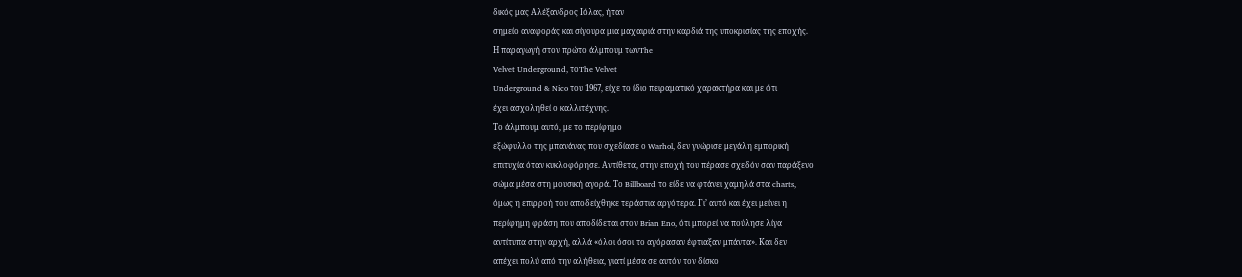δικός μας Αλέξανδρος Ιόλας, ήταν
σημείο αναφοράς και σίγουρα μια μαχαιριά στην καρδιά της υποκρισίας της εποχής.
Η παραγωγή στον πρώτο άλμπουμ τωνThe
Velvet Underground, τοThe Velvet
Underground & Nico του 1967, είχε το ίδιο πειραματικό χαρακτήρα και με ότι
έχει ασχοληθεί ο καλλιτέχνης.
Το άλμπουμ αυτό, με το περίφημο
εξώφυλλο της μπανάνας που σχεδίασε ο Warhol, δεν γνώρισε μεγάλη εμπορική
επιτυχία όταν κυκλοφόρησε. Αντίθετα, στην εποχή του πέρασε σχεδόν σαν παράξενο
σώμα μέσα στη μουσική αγορά. Το Billboard το είδε να φτάνει χαμηλά στα charts,
όμως η επιρροή του αποδείχθηκε τεράστια αργότερα. Γι’ αυτό και έχει μείνει η
περίφημη φράση που αποδίδεται στον Brian Eno, ότι μπορεί να πούλησε λίγα
αντίτυπα στην αρχή, αλλά «όλοι όσοι το αγόρασαν έφτιαξαν μπάντα». Και δεν
απέχει πολύ από την αλήθεια, γιατί μέσα σε αυτόν τον δίσκο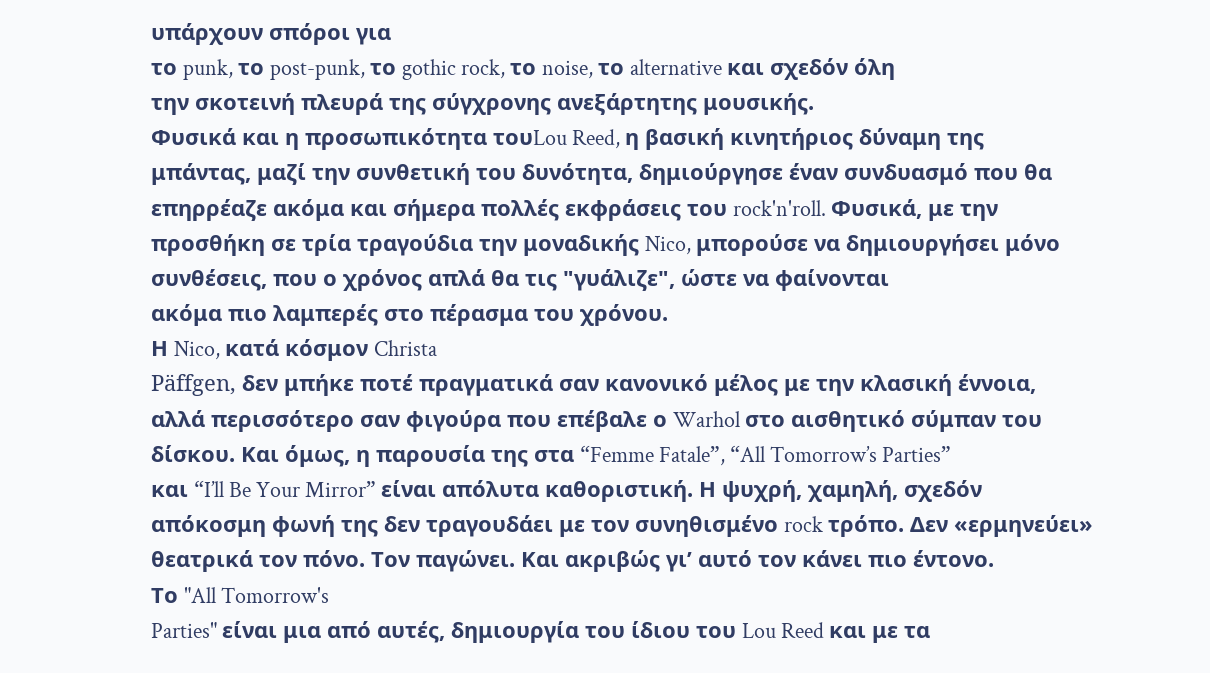υπάρχουν σπόροι για
το punk, το post-punk, το gothic rock, το noise, το alternative και σχεδόν όλη
την σκοτεινή πλευρά της σύγχρονης ανεξάρτητης μουσικής.
Φυσικά και η προσωπικότητα τουLou Reed, η βασική κινητήριος δύναμη της
μπάντας, μαζί την συνθετική του δυνότητα, δημιούργησε έναν συνδυασμό που θα
επηρρέαζε ακόμα και σήμερα πολλές εκφράσεις του rock'n'roll. Φυσικά, με την
προσθήκη σε τρία τραγούδια την μοναδικής Nico, μπορούσε να δημιουργήσει μόνο
συνθέσεις, που ο χρόνος απλά θα τις "γυάλιζε", ώστε να φαίνονται
ακόμα πιο λαμπερές στο πέρασμα του χρόνου.
Η Nico, κατά κόσμον Christa
Päffgen, δεν μπήκε ποτέ πραγματικά σαν κανονικό μέλος με την κλασική έννοια,
αλλά περισσότερο σαν φιγούρα που επέβαλε ο Warhol στο αισθητικό σύμπαν του
δίσκου. Και όμως, η παρουσία της στα “Femme Fatale”, “All Tomorrow’s Parties”
και “I’ll Be Your Mirror” είναι απόλυτα καθοριστική. Η ψυχρή, χαμηλή, σχεδόν
απόκοσμη φωνή της δεν τραγουδάει με τον συνηθισμένο rock τρόπο. Δεν «ερμηνεύει»
θεατρικά τον πόνο. Τον παγώνει. Και ακριβώς γι’ αυτό τον κάνει πιο έντονο.
Το "All Tomorrow's
Parties" είναι μια από αυτές, δημιουργία του ίδιου του Lou Reed και με τα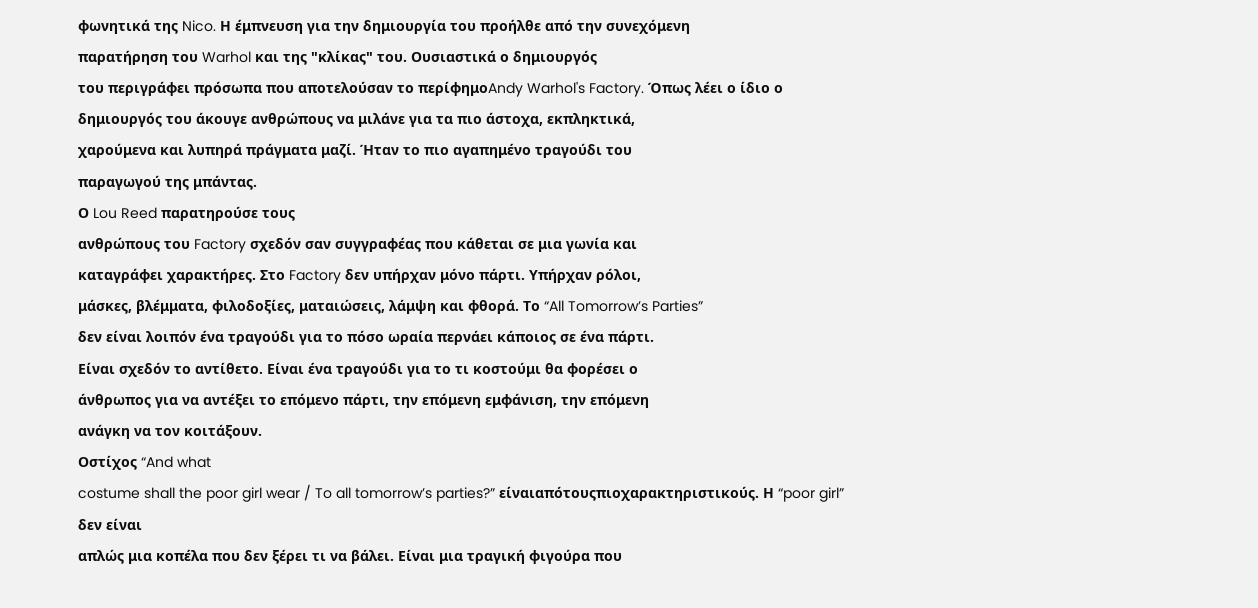φωνητικά της Nico. Η έμπνευση για την δημιουργία του προήλθε από την συνεχόμενη
παρατήρηση του Warhol και της "κλίκας" του. Ουσιαστικά ο δημιουργός
του περιγράφει πρόσωπα που αποτελούσαν το περίφημοAndy Warhol's Factory. Όπως λέει ο ίδιο ο
δημιουργός του άκουγε ανθρώπους να μιλάνε για τα πιο άστοχα, εκπληκτικά,
χαρούμενα και λυπηρά πράγματα μαζί. Ήταν το πιο αγαπημένο τραγούδι του
παραγωγού της μπάντας.
Ο Lou Reed παρατηρούσε τους
ανθρώπους του Factory σχεδόν σαν συγγραφέας που κάθεται σε μια γωνία και
καταγράφει χαρακτήρες. Στο Factory δεν υπήρχαν μόνο πάρτι. Υπήρχαν ρόλοι,
μάσκες, βλέμματα, φιλοδοξίες, ματαιώσεις, λάμψη και φθορά. Το “All Tomorrow’s Parties”
δεν είναι λοιπόν ένα τραγούδι για το πόσο ωραία περνάει κάποιος σε ένα πάρτι.
Είναι σχεδόν το αντίθετο. Είναι ένα τραγούδι για το τι κοστούμι θα φορέσει ο
άνθρωπος για να αντέξει το επόμενο πάρτι, την επόμενη εμφάνιση, την επόμενη
ανάγκη να τον κοιτάξουν.
Οστίχος “And what
costume shall the poor girl wear / To all tomorrow’s parties?” είναιαπότουςπιοχαρακτηριστικούς. Η “poor girl” δεν είναι
απλώς μια κοπέλα που δεν ξέρει τι να βάλει. Είναι μια τραγική φιγούρα που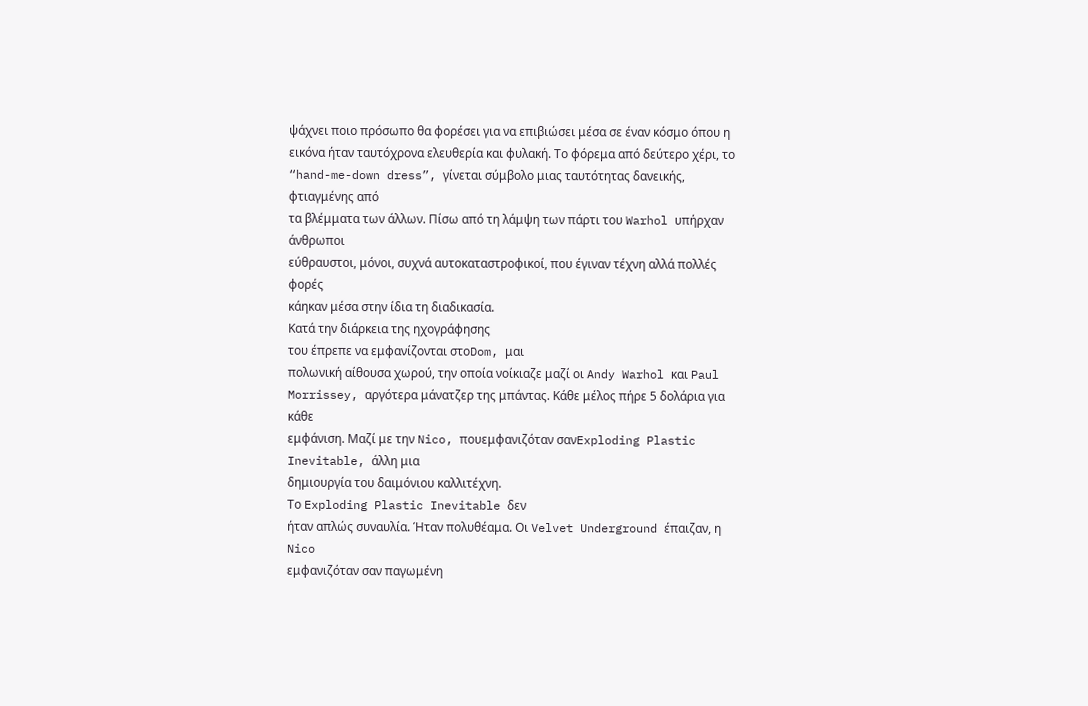ψάχνει ποιο πρόσωπο θα φορέσει για να επιβιώσει μέσα σε έναν κόσμο όπου η
εικόνα ήταν ταυτόχρονα ελευθερία και φυλακή. Το φόρεμα από δεύτερο χέρι, το
“hand-me-down dress”, γίνεται σύμβολο μιας ταυτότητας δανεικής, φτιαγμένης από
τα βλέμματα των άλλων. Πίσω από τη λάμψη των πάρτι του Warhol υπήρχαν άνθρωποι
εύθραυστοι, μόνοι, συχνά αυτοκαταστροφικοί, που έγιναν τέχνη αλλά πολλές φορές
κάηκαν μέσα στην ίδια τη διαδικασία.
Κατά την διάρκεια της ηχογράφησης
του έπρεπε να εμφανίζονται στοDom, μαι
πολωνική αίθουσα χωρού, την οποία νοίκιαζε μαζί οι Andy Warhol και Paul
Morrissey, αργότερα μάνατζερ της μπάντας. Κάθε μέλος πήρε 5 δολάρια για κάθε
εμφάνιση. Μαζί με την Nico, πουεμφανιζόταν σανExploding Plastic Inevitable, άλλη μια
δημιουργία του δαιμόνιου καλλιτέχνη.
Το Exploding Plastic Inevitable δεν
ήταν απλώς συναυλία. Ήταν πολυθέαμα. Οι Velvet Underground έπαιζαν, η Nico
εμφανιζόταν σαν παγωμένη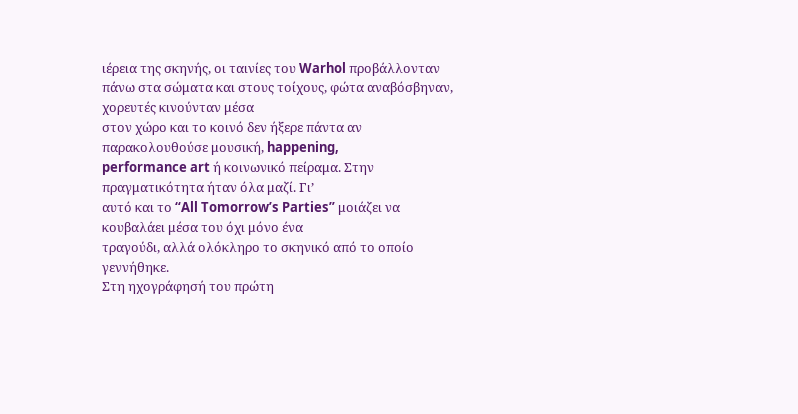ιέρεια της σκηνής, οι ταινίες του Warhol προβάλλονταν
πάνω στα σώματα και στους τοίχους, φώτα αναβόσβηναν, χορευτές κινούνταν μέσα
στον χώρο και το κοινό δεν ήξερε πάντα αν παρακολουθούσε μουσική, happening,
performance art ή κοινωνικό πείραμα. Στην πραγματικότητα ήταν όλα μαζί. Γι’
αυτό και το “All Tomorrow’s Parties” μοιάζει να κουβαλάει μέσα του όχι μόνο ένα
τραγούδι, αλλά ολόκληρο το σκηνικό από το οποίο γεννήθηκε.
Στη ηχογράφησή του πρώτη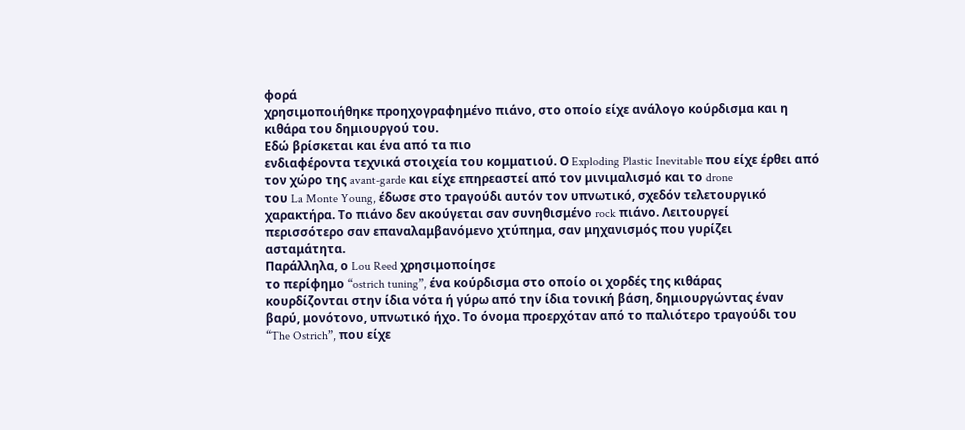φορά
χρησιμοποιήθηκε προηχογραφημένο πιάνο, στο οποίο είχε ανάλογο κούρδισμα και η
κιθάρα του δημιουργού του.
Εδώ βρίσκεται και ένα από τα πιο
ενδιαφέροντα τεχνικά στοιχεία του κομματιού. Ο Exploding Plastic Inevitable που είχε έρθει από
τον χώρο της avant-garde και είχε επηρεαστεί από τον μινιμαλισμό και το drone
του La Monte Young, έδωσε στο τραγούδι αυτόν τον υπνωτικό, σχεδόν τελετουργικό
χαρακτήρα. Το πιάνο δεν ακούγεται σαν συνηθισμένο rock πιάνο. Λειτουργεί
περισσότερο σαν επαναλαμβανόμενο χτύπημα, σαν μηχανισμός που γυρίζει
ασταμάτητα.
Παράλληλα, ο Lou Reed χρησιμοποίησε
το περίφημο “ostrich tuning”, ένα κούρδισμα στο οποίο οι χορδές της κιθάρας
κουρδίζονται στην ίδια νότα ή γύρω από την ίδια τονική βάση, δημιουργώντας έναν
βαρύ, μονότονο, υπνωτικό ήχο. Το όνομα προερχόταν από το παλιότερο τραγούδι του
“The Ostrich”, που είχε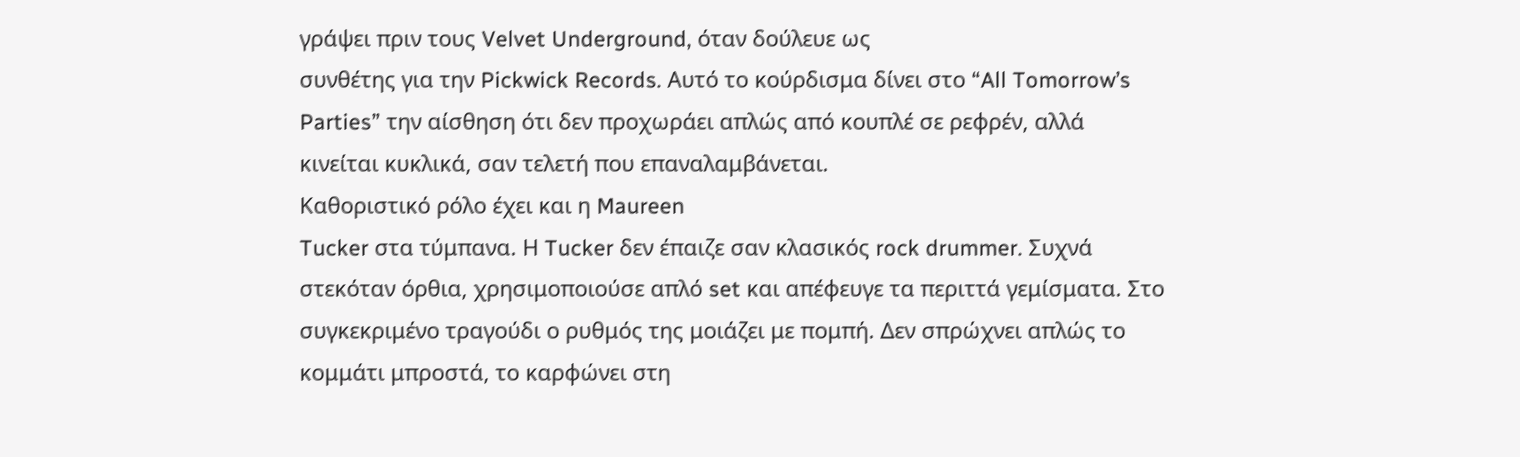γράψει πριν τους Velvet Underground, όταν δούλευε ως
συνθέτης για την Pickwick Records. Αυτό το κούρδισμα δίνει στο “All Tomorrow’s
Parties” την αίσθηση ότι δεν προχωράει απλώς από κουπλέ σε ρεφρέν, αλλά
κινείται κυκλικά, σαν τελετή που επαναλαμβάνεται.
Καθοριστικό ρόλο έχει και η Maureen
Tucker στα τύμπανα. Η Tucker δεν έπαιζε σαν κλασικός rock drummer. Συχνά
στεκόταν όρθια, χρησιμοποιούσε απλό set και απέφευγε τα περιττά γεμίσματα. Στο
συγκεκριμένο τραγούδι ο ρυθμός της μοιάζει με πομπή. Δεν σπρώχνει απλώς το
κομμάτι μπροστά, το καρφώνει στη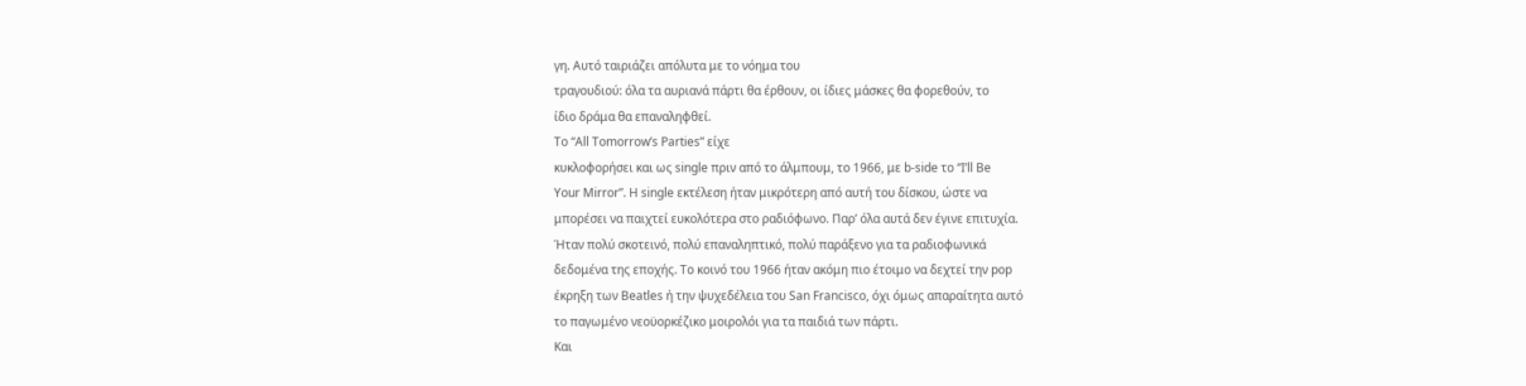γη. Αυτό ταιριάζει απόλυτα με το νόημα του
τραγουδιού: όλα τα αυριανά πάρτι θα έρθουν, οι ίδιες μάσκες θα φορεθούν, το
ίδιο δράμα θα επαναληφθεί.
Το “All Tomorrow’s Parties” είχε
κυκλοφορήσει και ως single πριν από το άλμπουμ, το 1966, με b-side το “I’ll Be
Your Mirror”. Η single εκτέλεση ήταν μικρότερη από αυτή του δίσκου, ώστε να
μπορέσει να παιχτεί ευκολότερα στο ραδιόφωνο. Παρ’ όλα αυτά δεν έγινε επιτυχία.
Ήταν πολύ σκοτεινό, πολύ επαναληπτικό, πολύ παράξενο για τα ραδιοφωνικά
δεδομένα της εποχής. Το κοινό του 1966 ήταν ακόμη πιο έτοιμο να δεχτεί την pop
έκρηξη των Beatles ή την ψυχεδέλεια του San Francisco, όχι όμως απαραίτητα αυτό
το παγωμένο νεοϋορκέζικο μοιρολόι για τα παιδιά των πάρτι.
Και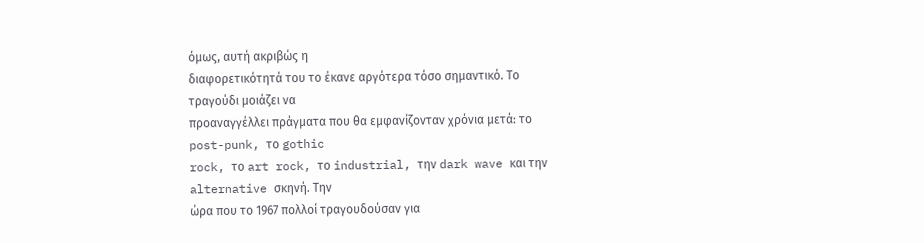όμως, αυτή ακριβώς η
διαφορετικότητά του το έκανε αργότερα τόσο σημαντικό. Το τραγούδι μοιάζει να
προαναγγέλλει πράγματα που θα εμφανίζονταν χρόνια μετά: το post-punk, το gothic
rock, το art rock, το industrial, την dark wave και την alternative σκηνή. Την
ώρα που το 1967 πολλοί τραγουδούσαν για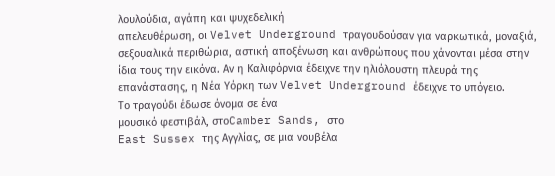λουλούδια, αγάπη και ψυχεδελική
απελευθέρωση, οι Velvet Underground τραγουδούσαν για ναρκωτικά, μοναξιά,
σεξουαλικά περιθώρια, αστική αποξένωση και ανθρώπους που χάνονται μέσα στην
ίδια τους την εικόνα. Αν η Καλιφόρνια έδειχνε την ηλιόλουστη πλευρά της
επανάστασης, η Νέα Υόρκη των Velvet Underground έδειχνε το υπόγειο.
Το τραγούδι έδωσε όνομα σε ένα
μουσικό φεστιβάλ, στοCamber Sands, στο
East Sussex της Αγγλίας, σε μια νουβέλα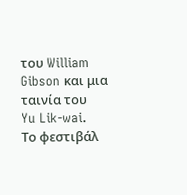του William Gibson και μια ταινία του
Yu Lik-wai.
Το φεστιβάλ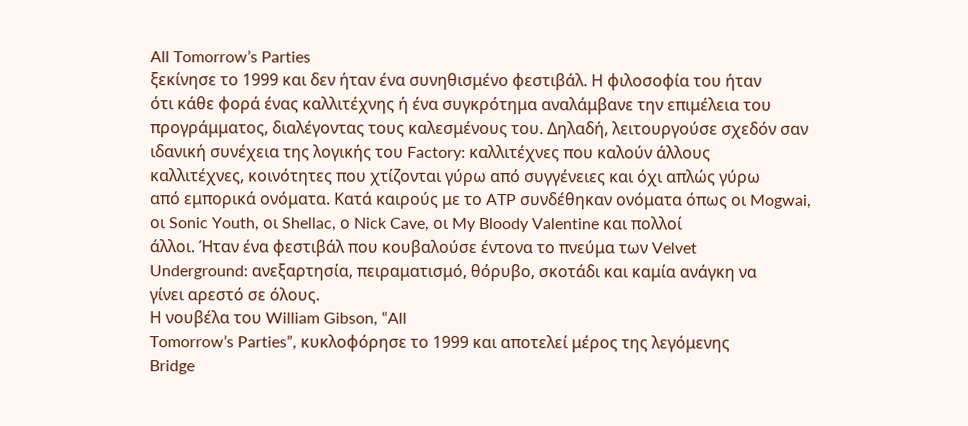All Tomorrow’s Parties
ξεκίνησε το 1999 και δεν ήταν ένα συνηθισμένο φεστιβάλ. Η φιλοσοφία του ήταν
ότι κάθε φορά ένας καλλιτέχνης ή ένα συγκρότημα αναλάμβανε την επιμέλεια του
προγράμματος, διαλέγοντας τους καλεσμένους του. Δηλαδή, λειτουργούσε σχεδόν σαν
ιδανική συνέχεια της λογικής του Factory: καλλιτέχνες που καλούν άλλους
καλλιτέχνες, κοινότητες που χτίζονται γύρω από συγγένειες και όχι απλώς γύρω
από εμπορικά ονόματα. Κατά καιρούς με το ATP συνδέθηκαν ονόματα όπως οι Mogwai,
οι Sonic Youth, οι Shellac, ο Nick Cave, οι My Bloody Valentine και πολλοί
άλλοι. Ήταν ένα φεστιβάλ που κουβαλούσε έντονα το πνεύμα των Velvet
Underground: ανεξαρτησία, πειραματισμό, θόρυβο, σκοτάδι και καμία ανάγκη να
γίνει αρεστό σε όλους.
Η νουβέλα του William Gibson, “All
Tomorrow’s Parties”, κυκλοφόρησε το 1999 και αποτελεί μέρος της λεγόμενης
Bridge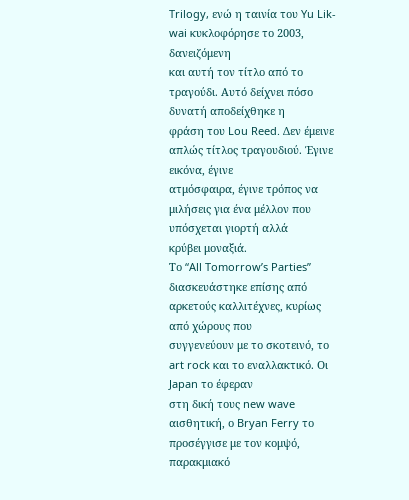Trilogy, ενώ η ταινία του Yu Lik-wai κυκλοφόρησε το 2003, δανειζόμενη
και αυτή τον τίτλο από το τραγούδι. Αυτό δείχνει πόσο δυνατή αποδείχθηκε η
φράση του Lou Reed. Δεν έμεινε απλώς τίτλος τραγουδιού. Έγινε εικόνα, έγινε
ατμόσφαιρα, έγινε τρόπος να μιλήσεις για ένα μέλλον που υπόσχεται γιορτή αλλά
κρύβει μοναξιά.
Το “All Tomorrow’s Parties”
διασκευάστηκε επίσης από αρκετούς καλλιτέχνες, κυρίως από χώρους που
συγγενεύουν με το σκοτεινό, το art rock και το εναλλακτικό. Οι Japan το έφεραν
στη δική τους new wave αισθητική, ο Bryan Ferry το προσέγγισε με τον κομψό, παρακμιακό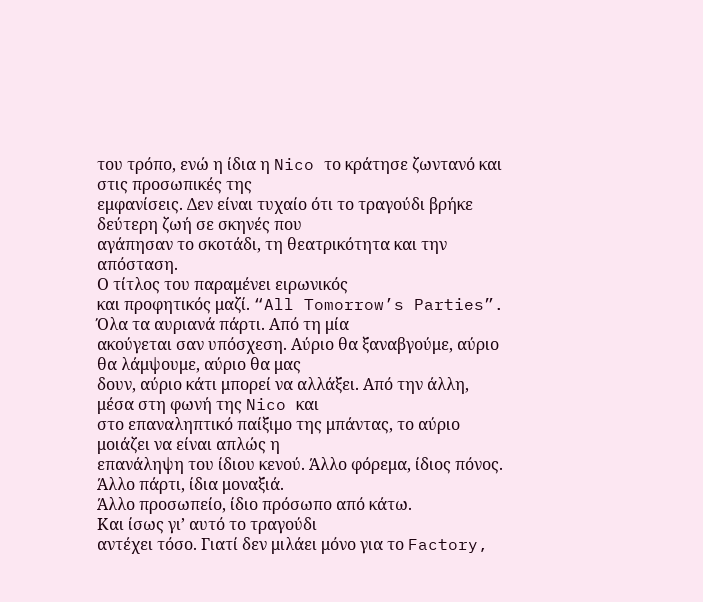του τρόπο, ενώ η ίδια η Nico το κράτησε ζωντανό και στις προσωπικές της
εμφανίσεις. Δεν είναι τυχαίο ότι το τραγούδι βρήκε δεύτερη ζωή σε σκηνές που
αγάπησαν το σκοτάδι, τη θεατρικότητα και την απόσταση.
Ο τίτλος του παραμένει ειρωνικός
και προφητικός μαζί. “All Tomorrow’s Parties”. Όλα τα αυριανά πάρτι. Από τη μία
ακούγεται σαν υπόσχεση. Αύριο θα ξαναβγούμε, αύριο θα λάμψουμε, αύριο θα μας
δουν, αύριο κάτι μπορεί να αλλάξει. Από την άλλη, μέσα στη φωνή της Nico και
στο επαναληπτικό παίξιμο της μπάντας, το αύριο μοιάζει να είναι απλώς η
επανάληψη του ίδιου κενού. Άλλο φόρεμα, ίδιος πόνος. Άλλο πάρτι, ίδια μοναξιά.
Άλλο προσωπείο, ίδιο πρόσωπο από κάτω.
Και ίσως γι’ αυτό το τραγούδι
αντέχει τόσο. Γιατί δεν μιλάει μόνο για το Factory,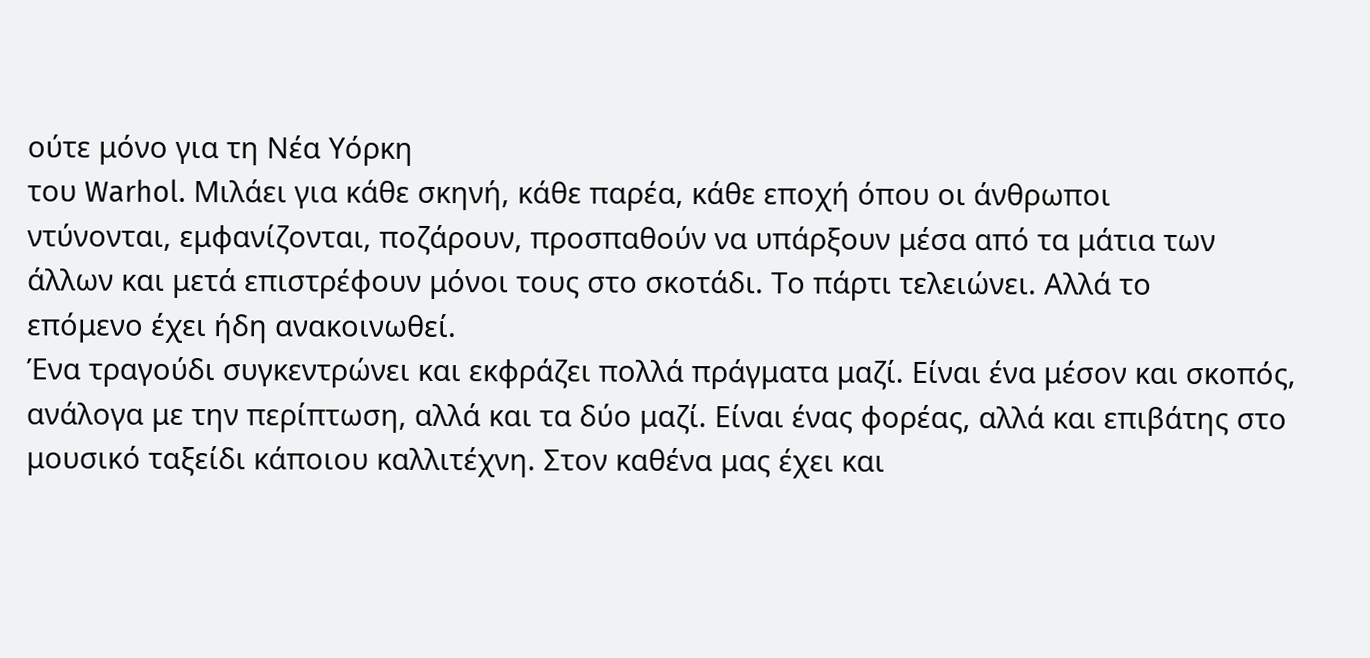ούτε μόνο για τη Νέα Υόρκη
του Warhol. Μιλάει για κάθε σκηνή, κάθε παρέα, κάθε εποχή όπου οι άνθρωποι
ντύνονται, εμφανίζονται, ποζάρουν, προσπαθούν να υπάρξουν μέσα από τα μάτια των
άλλων και μετά επιστρέφουν μόνοι τους στο σκοτάδι. Το πάρτι τελειώνει. Αλλά το
επόμενο έχει ήδη ανακοινωθεί.
Ένα τραγούδι συγκεντρώνει και εκφράζει πολλά πράγματα μαζί. Είναι ένα μέσον και σκοπός, ανάλογα με την περίπτωση, αλλά και τα δύο μαζί. Είναι ένας φορέας, αλλά και επιβάτης στο μουσικό ταξείδι κάποιου καλλιτέχνη. Στον καθένα μας έχει και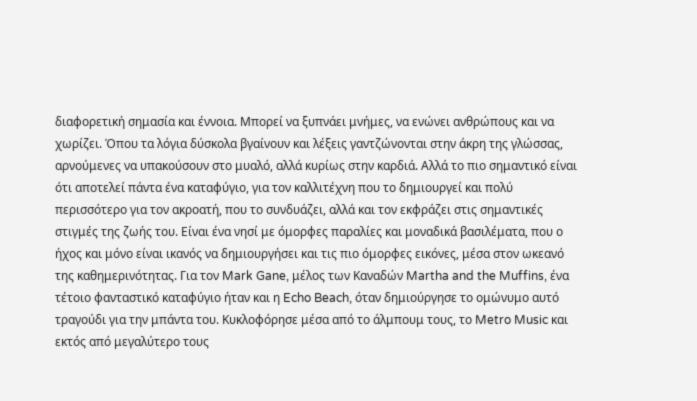διαφορετική σημασία και έννοια. Μπορεί να ξυπνάει μνήμες, να ενώνει ανθρώπους και να χωρίζει. Όπου τα λόγια δύσκολα βγαίνουν και λέξεις γαντζώνονται στην άκρη της γλώσσας, αρνούμενες να υπακούσουν στο μυαλό, αλλά κυρίως στην καρδιά. Αλλά το πιο σημαντικό είναι ότι αποτελεί πάντα ένα καταφύγιο, για τον καλλιτέχνη που το δημιουργεί και πολύ περισσότερο για τον ακροατή, που το συνδυάζει, αλλά και τον εκφράζει στις σημαντικές στιγμές της ζωής του. Είναι ένα νησί με όμορφες παραλίες και μοναδικά βασιλέματα, που ο ήχος και μόνο είναι ικανός να δημιουργήσει και τις πιο όμορφες εικόνες, μέσα στον ωκεανό της καθημερινότητας. Για τον Mark Gane, μέλος των Καναδών Martha and the Muffins, ένα τέτοιο φανταστικό καταφύγιο ήταν και η Echo Beach, όταν δημιούργησε το ομώνυμο αυτό τραγούδι για την μπάντα του. Κυκλοφόρησε μέσα από το άλμπουμ τους, το Metro Music και εκτός από μεγαλύτερο τους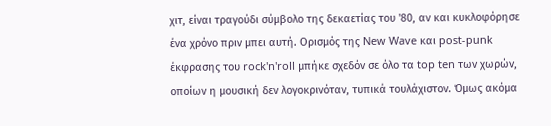χιτ, είναι τραγούδι σύμβολο της δεκαετίας του '80, αν και κυκλοφόρησε ένα χρόνο πριν μπει αυτή. Ορισμός της New Wave και post-punk έκφρασης του rock'n'roll μπήκε σχεδόν σε όλο τα top ten των χωρών, οποίων η μουσική δεν λογοκρινόταν, τυπικά τουλάχιστον. Όμως ακόμα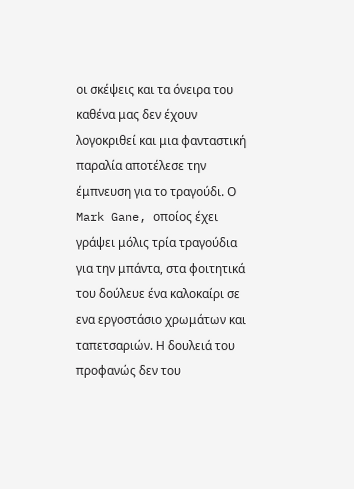οι σκέψεις και τα όνειρα του καθένα μας δεν έχουν λογοκριθεί και μια φανταστική παραλία αποτέλεσε την έμπνευση για το τραγούδι. Ο Mark Gane, οποίος έχει γράψει μόλις τρία τραγούδια για την μπάντα, στα φοιτητικά του δούλευε ένα καλοκαίρι σε ενα εργοστάσιο χρωμάτων και ταπετσαριών. Η δουλειά του προφανώς δεν του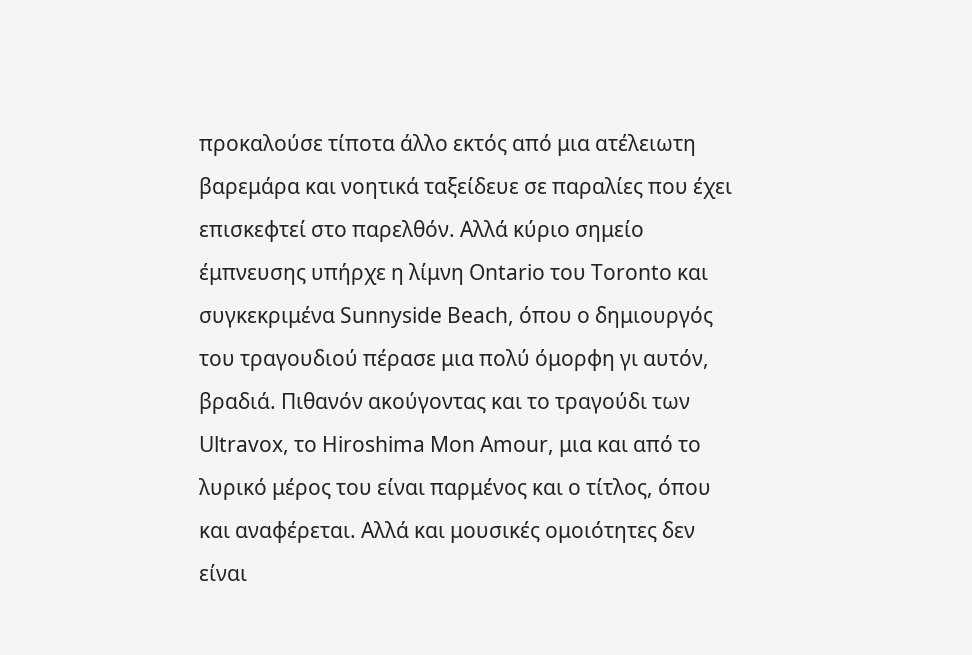προκαλούσε τίποτα άλλο εκτός από μια ατέλειωτη βαρεμάρα και νοητικά ταξείδευε σε παραλίες που έχει επισκεφτεί στο παρελθόν. Αλλά κύριο σημείο έμπνευσης υπήρχε η λίμνη Ontario του Toronto και συγκεκριμένα Sunnyside Beach, όπου ο δημιουργός του τραγουδιού πέρασε μια πολύ όμορφη γι αυτόν, βραδιά. Πιθανόν ακούγοντας και το τραγούδι των Ultravox, το Hiroshima Mon Amour, μια και από το λυρικό μέρος του είναι παρμένος και ο τίτλος, όπου και αναφέρεται. Αλλά και μουσικές ομοιότητες δεν είναι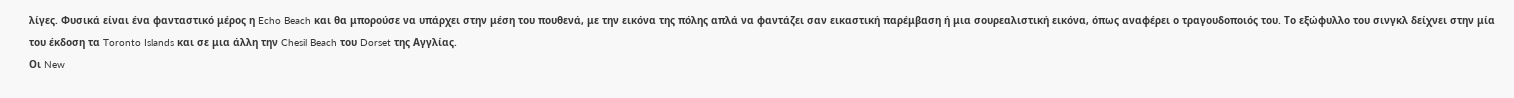λίγες. Φυσικά είναι ένα φανταστικό μέρος η Echo Beach και θα μπορούσε να υπάρχει στην μέση του πουθενά, με την εικόνα της πόλης απλά να φαντάζει σαν εικαστική παρέμβαση ή μια σουρεαλιστική εικόνα, όπως αναφέρει ο τραγουδοποιός του. Το εξώφυλλο του σινγκλ δείχνει στην μία του έκδοση τα Toronto Islands και σε μια άλλη την Chesil Beach του Dorset της Αγγλίας.
Οι New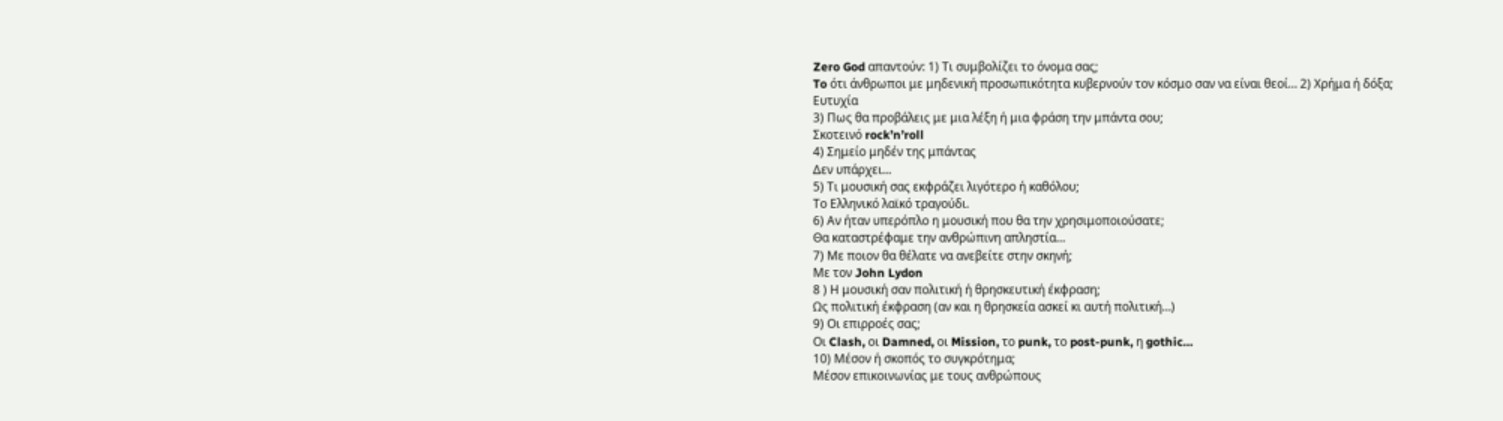Zero God απαντούν: 1) Τι συμβολίζει το όνομα σας;
To ότι άνθρωποι με μηδενική προσωπικότητα κυβερνούν τον κόσμο σαν να είναι θεοί… 2) Χρήμα ή δόξα;
Ευτυχία
3) Πως θα προβάλεις με μια λέξη ή μια φράση την μπάντα σου;
Σκοτεινό rock’n’roll
4) Σημείο μηδέν της μπάντας
Δεν υπάρχει…
5) Τι μουσική σας εκφράζει λιγότερο ή καθόλου;
Το Ελληνικό λαϊκό τραγούδι.
6) Αν ήταν υπερόπλο η μουσική που θα την χρησιμοποιούσατε;
Θα καταστρέφαμε την ανθρώπινη απληστία…
7) Με ποιον θα θέλατε να ανεβείτε στην σκηνή;
Με τον John Lydon
8 ) Η μουσική σαν πολιτική ή θρησκευτική έκφραση;
Ως πολιτική έκφραση (αν και η θρησκεία ασκεί κι αυτή πολιτική…)
9) Οι επιρροές σας;
Oι Clash, οι Damned, οι Mission, το punk, το post-punk, η gothic…
10) Μέσον ή σκοπός το συγκρότημα;
Μέσον επικοινωνίας με τους ανθρώπους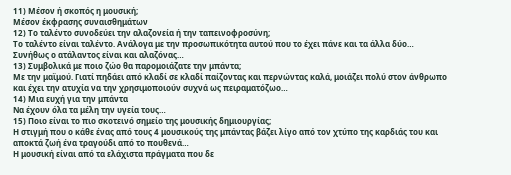11) Μέσον ή σκοπός η μουσική;
Μέσον έκφρασης συναισθημάτων
12) Το ταλέντο συνοδεύει την αλαζονεία ή την ταπεινοφροσύνη;
Το ταλέντο είναι ταλέντο. Ανάλογα με την προσωπικότητα αυτού που το έχει πάνε και τα άλλα δύο… Συνήθως ο ατάλαντος είναι και αλαζόνας…
13) Συμβολικά με ποιο ζώο θα παρομοιάζατε την μπάντα;
Με την μαϊμού. Γιατί πηδάει από κλαδί σε κλαδί παίζοντας και περνώντας καλά, μοιάζει πολύ στον άνθρωπο και έχει την ατυχία να την χρησιμοποιούν συχνά ως πειραματόζωο…
14) Μια ευχή για την μπάντα
Να έχουν όλα τα μέλη την υγεία τους…
15) Ποιο είναι το πιο σκοτεινό σημείο της μουσικής δημιουργίας;
Η στιγμή που ο κάθε ένας από τους 4 μουσικούς της μπάντας βάζει λίγο από τον χτύπο της καρδιάς του και αποκτά ζωή ένα τραγούδι από το πουθενά…
Η μουσική είναι από τα ελάχιστα πράγματα που δε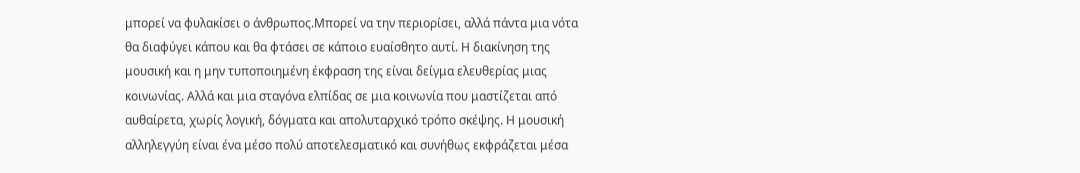μπορεί να φυλακίσει ο άνθρωπος.Μπορεί να την περιορίσει, αλλά πάντα μια νότα θα διαφύγει κάπου και θα φτάσει σε κάποιο ευαίσθητο αυτί. Η διακίνηση της μουσική και η μην τυποποιημένη έκφραση της είναι δείγμα ελευθερίας μιας κοινωνίας. Αλλά και μια σταγόνα ελπίδας σε μια κοινωνία που μαστίζεται από αυθαίρετα, χωρίς λογική, δόγματα και απολυταρχικό τρόπο σκέψης. Η μουσική αλληλεγγύη είναι ένα μέσο πολύ αποτελεσματικό και συνήθως εκφράζεται μέσα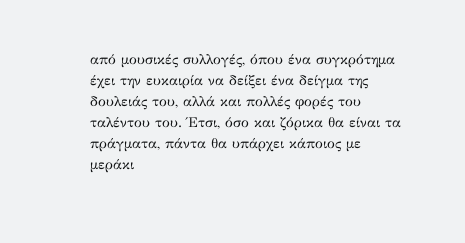από μουσικές συλλογές, όπου ένα συγκρότημα έχει την ευκαιρία να δείξει ένα δείγμα της δουλειάς του, αλλά και πολλές φορές του ταλέντου του. Έτσι, όσο και ζόρικα θα είναι τα πράγματα, πάντα θα υπάρχει κάποιος με μεράκι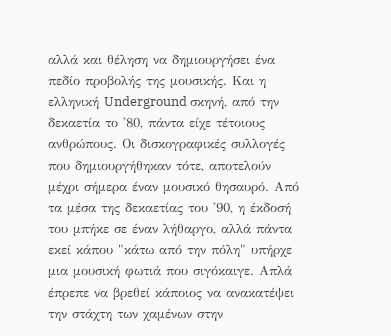αλλά και θέληση να δημιουργήσει ένα πεδίο προβολής της μουσικής. Και η ελληνική Underground σκηνή, από την δεκαετία το '80, πάντα είχε τέτοιους ανθρώπους. Οι δισκογραφικές συλλογές που δημιουργήθηκαν τότε, αποτελούν μέχρι σήμερα έναν μουσικό θησαυρό. Από τα μέσα της δεκαετίας του '90, η έκδοσή του μπήκε σε έναν λήθαργο, αλλά πάντα εκεί κάπου "κάτω από την πόλη" υπήρχε μια μουσική φωτιά που σιγόκαιγε. Απλά έπρεπε να βρεθεί κάποιος να ανακατέψει την στάχτη των χαμένων στην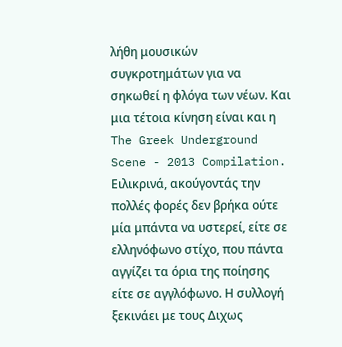λήθη μουσικών συγκροτημάτων για να σηκωθεί η φλόγα των νέων. Και μια τέτοια κίνηση είναι και η The Greek Underground Scene - 2013 Compilation.
Ειλικρινά, ακούγοντάς την πολλές φορές δεν βρήκα ούτε μία μπάντα να υστερεί, είτε σε ελληνόφωνο στίχο, που πάντα αγγίζει τα όρια της ποίησης είτε σε αγγλόφωνο. Η συλλογή ξεκινάει με τους Διχως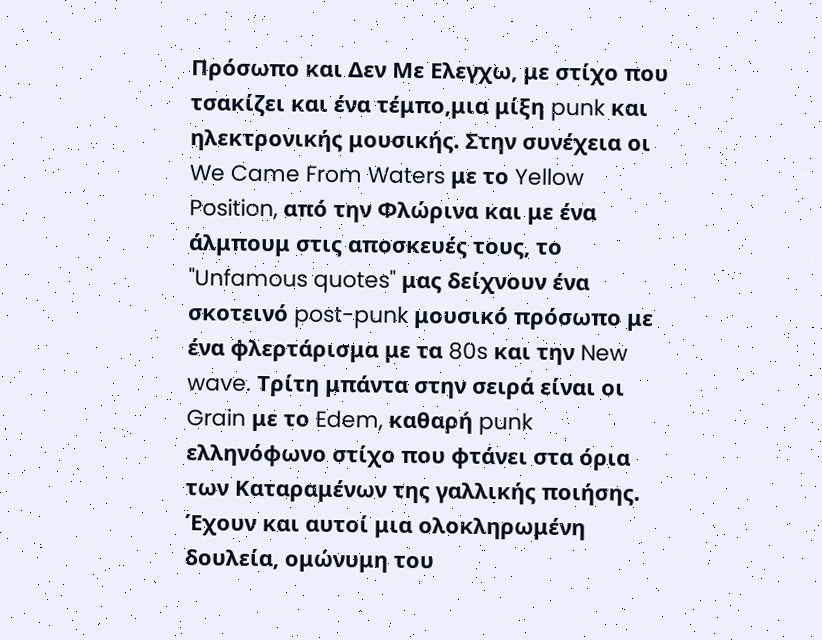Πρόσωπο και Δεν Με Ελεγχω, με στίχο που τσακίζει και ένα τέμπο,μια μίξη punk και ηλεκτρονικής μουσικής. Στην συνέχεια οι We Came From Waters με το Yellow Position, από την Φλώρινα και με ένα άλμπουμ στις αποσκευές τους, το "Unfamous quotes" μας δείχνουν ένα σκοτεινό post-punk μουσικό πρόσωπο με ένα φλερτάρισμα με τα 80s και την New wave. Τρίτη μπάντα στην σειρά είναι οι Grain με το Edem, καθαρή punk ελληνόφωνο στίχο που φτάνει στα όρια των Καταραμένων της γαλλικής ποιήσης. Έχουν και αυτοί μια ολοκληρωμένη δουλεία, ομώνυμη του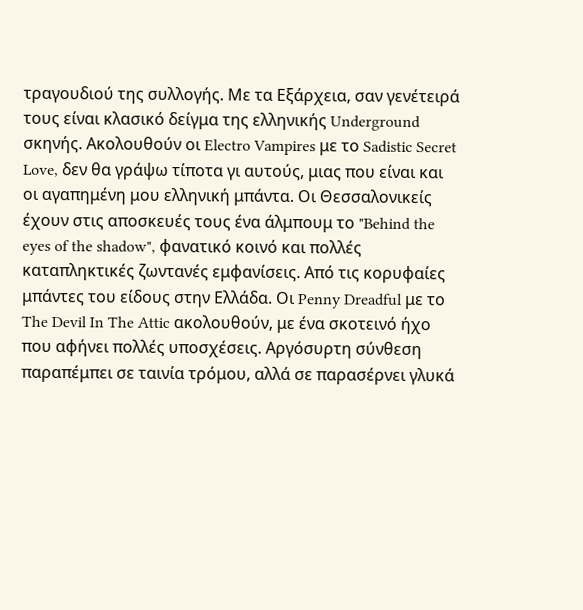τραγουδιού της συλλογής. Με τα Εξάρχεια, σαν γενέτειρά τους είναι κλασικό δείγμα της ελληνικής Underground σκηνής. Ακολουθούν οι Electro Vampires με το Sadistic Secret Love, δεν θα γράψω τίποτα γι αυτούς, μιας που είναι και οι αγαπημένη μου ελληνική μπάντα. Οι Θεσσαλονικείς έχουν στις αποσκευές τους ένα άλμπουμ το "Behind the eyes of the shadow", φανατικό κοινό και πολλές καταπληκτικές ζωντανές εμφανίσεις. Από τις κορυφαίες μπάντες του είδους στην Ελλάδα. Οι Penny Dreadful με το The Devil In The Attic ακολουθούν, με ένα σκοτεινό ήχο που αφήνει πολλές υποσχέσεις. Αργόσυρτη σύνθεση παραπέμπει σε ταινία τρόμου, αλλά σε παρασέρνει γλυκά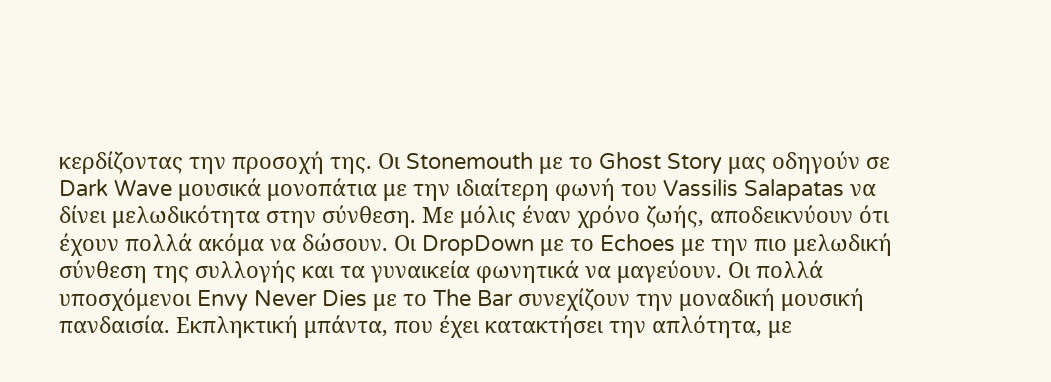κερδίζοντας την προσοχή της. Οι Stonemouth με το Ghost Story μας οδηγούν σε Dark Wave μουσικά μονοπάτια με την ιδιαίτερη φωνή του Vassilis Salapatas να δίνει μελωδικότητα στην σύνθεση. Με μόλις έναν χρόνο ζωής, αποδεικνύουν ότι έχουν πολλά ακόμα να δώσουν. Οι DropDown με το Echoes με την πιο μελωδική σύνθεση της συλλογής και τα γυναικεία φωνητικά να μαγεύουν. Οι πολλά υποσχόμενοι Envy Never Dies με το The Bar συνεχίζουν την μοναδική μουσική πανδαισία. Εκπληκτική μπάντα, που έχει κατακτήσει την απλότητα, με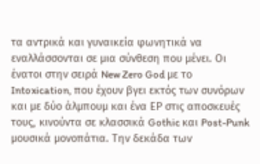τα αντρικά και γυναικεία φωνητικά να εναλλάσσονται σε μια σύνθεση που μένει. Οι ένατοι στην σειρά New Zero God με το Intoxication, που έχουν βγει εκτός των συνόρων και με δύο άλμπουμ και ένα ΕΡ στις αποσκευές τους, κινούντα σε κλασσικά Gothic και Post-Punk μουσικά μονοπάτια. Την δεκάδα των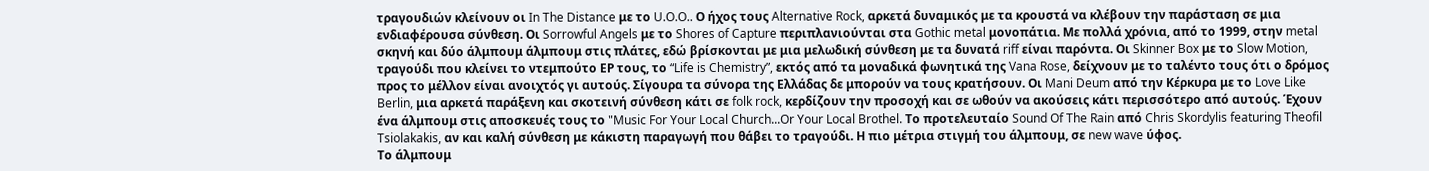τραγουδιών κλείνουν οι In The Distance με το U.O.O.. Ο ήχος τους Alternative Rock, αρκετά δυναμικός με τα κρουστά να κλέβουν την παράσταση σε μια ενδιαφέρουσα σύνθεση. Οι Sorrowful Angels με το Shores of Capture περιπλανιούνται στα Gothic metal μονοπάτια. Με πολλά χρόνια, από το 1999, στην metal σκηνή και δύο άλμπουμ άλμπουμ στις πλάτες, εδώ βρίσκονται με μια μελωδική σύνθεση με τα δυνατά riff είναι παρόντα. Οι Skinner Box με το Slow Motion, τραγούδι που κλείνει το ντεμπούτο ΕΡ τους, το “Life is Chemistry”, εκτός από τα μοναδικά φωνητικά της Vana Rose, δείχνουν με το ταλέντο τους ότι ο δρόμος προς το μέλλον είναι ανοιχτός γι αυτούς. Σίγουρα τα σύνορα της Ελλάδας δε μπορούν να τους κρατήσουν. Οι Mani Deum από την Κέρκυρα με το Love Like Berlin, μια αρκετά παράξενη και σκοτεινή σύνθεση κάτι σε folk rock, κερδίζουν την προσοχή και σε ωθούν να ακούσεις κάτι περισσότερο από αυτούς. Έχουν ένα άλμπουμ στις αποσκευές τους το "Music For Your Local Church...Or Your Local Brothel. Το προτελευταίο Sound Of The Rain από Chris Skordylis featuring Theofil Tsiolakakis, αν και καλή σύνθεση με κάκιστη παραγωγή που θάβει το τραγούδι. Η πιο μέτρια στιγμή του άλμπουμ, σε new wave ύφος.
Το άλμπουμ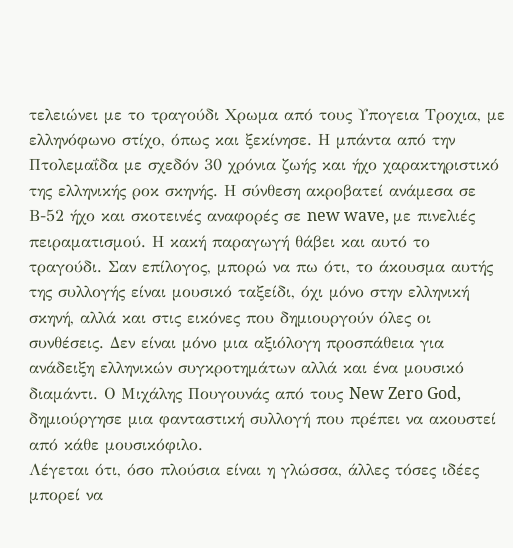τελειώνει με το τραγούδι Χρωμα από τους Υπογεια Τροχια, με ελληνόφωνο στίχο, όπως και ξεκίνησε. Η μπάντα από την Πτολεμαΐδα με σχεδόν 30 χρόνια ζωής και ήχο χαρακτηριστικό της ελληνικής ροκ σκηνής. Η σύνθεση ακροβατεί ανάμεσα σε Β-52 ήχο και σκοτεινές αναφορές σε new wave, με πινελιές πειραματισμού. Η κακή παραγωγή θάβει και αυτό το τραγούδι. Σαν επίλογος, μπορώ να πω ότι, το άκουσμα αυτής της συλλογής είναι μουσικό ταξείδι, όχι μόνο στην ελληνική σκηνή, αλλά και στις εικόνες που δημιουργούν όλες οι συνθέσεις. Δεν είναι μόνο μια αξιόλογη προσπάθεια για ανάδειξη ελληνικών συγκροτημάτων αλλά και ένα μουσικό διαμάντι. Ο Μιχάλης Πουγουνάς από τους New Zero God, δημιούργησε μια φανταστική συλλογή που πρέπει να ακουστεί από κάθε μουσικόφιλο.
Λέγεται ότι, όσο πλούσια είναι η γλώσσα, άλλες τόσες ιδέες μπορεί να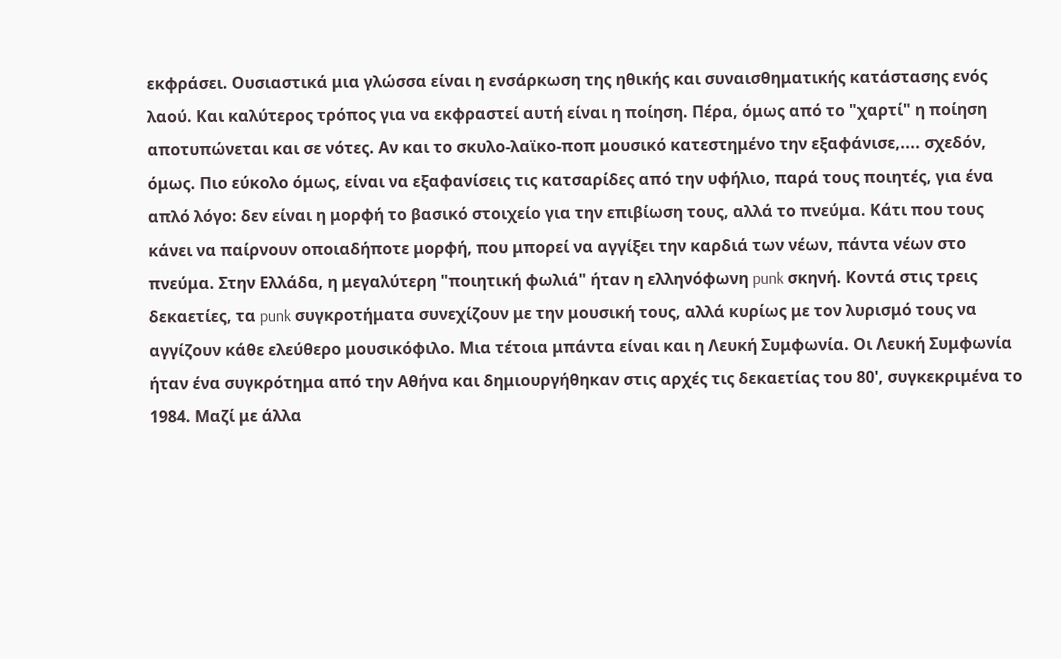εκφράσει. Ουσιαστικά μια γλώσσα είναι η ενσάρκωση της ηθικής και συναισθηματικής κατάστασης ενός λαού. Και καλύτερος τρόπος για να εκφραστεί αυτή είναι η ποίηση. Πέρα, όμως από το "χαρτί" η ποίηση αποτυπώνεται και σε νότες. Αν και το σκυλο-λαϊκο-ποπ μουσικό κατεστημένο την εξαφάνισε,.... σχεδόν, όμως. Πιο εύκολο όμως, είναι να εξαφανίσεις τις κατσαρίδες από την υφήλιο, παρά τους ποιητές, για ένα απλό λόγο: δεν είναι η μορφή το βασικό στοιχείο για την επιβίωση τους, αλλά το πνεύμα. Κάτι που τους κάνει να παίρνουν οποιαδήποτε μορφή, που μπορεί να αγγίξει την καρδιά των νέων, πάντα νέων στο πνεύμα. Στην Ελλάδα, η μεγαλύτερη "ποιητική φωλιά" ήταν η ελληνόφωνη punk σκηνή. Κοντά στις τρεις δεκαετίες, τα punk συγκροτήματα συνεχίζουν με την μουσική τους, αλλά κυρίως με τον λυρισμό τους να αγγίζουν κάθε ελεύθερο μουσικόφιλο. Μια τέτοια μπάντα είναι και η Λευκή Συμφωνία. Οι Λευκή Συμφωνία ήταν ένα συγκρότημα από την Αθήνα και δημιουργήθηκαν στις αρχές τις δεκαετίας του 80', συγκεκριμένα το 1984. Μαζί με άλλα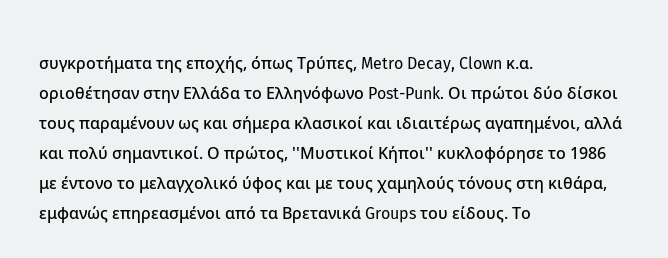συγκροτήματα της εποχής, όπως Τρύπες, Metro Decay, Clown κ.α. οριοθέτησαν στην Ελλάδα το Ελληνόφωνο Post-Punk. Οι πρώτοι δύο δίσκοι τους παραμένουν ως και σήμερα κλασικοί και ιδιαιτέρως αγαπημένοι, αλλά και πολύ σημαντικοί. Ο πρώτος, ''Μυστικοί Κήποι'' κυκλοφόρησε το 1986 με έντονο το μελαγχολικό ύφος και με τους χαμηλούς τόνους στη κιθάρα, εμφανώς επηρεασμένοι από τα Βρετανικά Groups του είδους. Το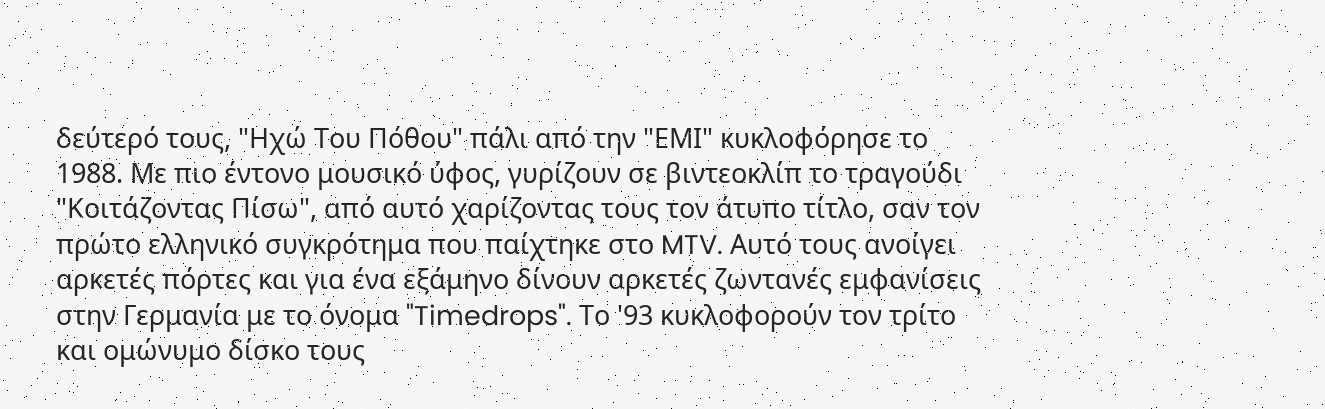δεύτερό τους, "Ηχώ Του Πόθου" πάλι από την "ΕΜΙ" κυκλοφόρησε το 1988. Με πιο έντονο μουσικό ύφος, γυρίζουν σε βιντεοκλίπ το τραγούδι "Κοιτάζοντας Πίσω", από αυτό χαρίζοντας τους τον άτυπο τίτλο, σαν τον πρώτο ελληνικό συγκρότημα που παίχτηκε στο MTV. Αυτό τους ανοίγει αρκετές πόρτες και για ένα εξάμηνο δίνουν αρκετές ζωντανές εμφανίσεις στην Γερμανία με το όνομα "Timedrops". Το '93 κυκλοφορούν τον τρίτο και ομώνυμο δίσκο τους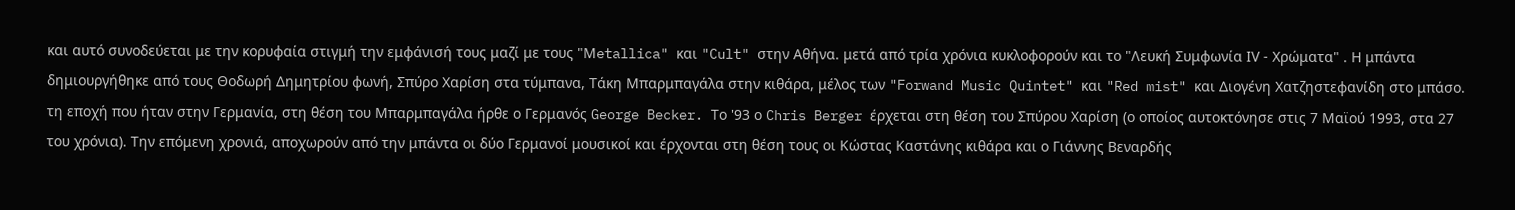και αυτό συνοδεύεται με την κορυφαία στιγμή την εμφάνισή τους μαζί με τους "Μetallica" και "Cult" στην Αθήνα. μετά από τρία χρόνια κυκλοφορούν και το "Λευκή Συμφωνία ΙV - Χρώματα" . Η μπάντα δημιουργήθηκε από τους Θοδωρή Δημητρίου φωνή, Σπύρο Χαρίση στα τύμπανα, Τάκη Μπαρμπαγάλα στην κιθάρα, μέλος των "Forwand Music Quintet" και "Red mist" και Διογένη Χατζηστεφανίδη στο μπάσο. τη εποχή που ήταν στην Γερμανία, στη θέση του Μπαρμπαγάλα ήρθε ο Γερμανός George Becker. Το '93 ο Chris Berger έρχεται στη θέση του Σπύρου Χαρίση (ο οποίος αυτοκτόνησε στις 7 Μαϊού 1993, στα 27 του χρόνια). Την επόμενη χρονιά, αποχωρούν από την μπάντα οι δύο Γερμανοί μουσικοί και έρχονται στη θέση τους οι Κώστας Καστάνης κιθάρα και ο Γιάννης Βεναρδής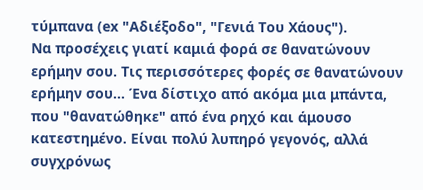τύμπανα (ex "Αδιέξοδο", "Γενιά Του Χάους").
Να προσέχεις γιατί καμιά φορά σε θανατώνουν ερήμην σου. Τις περισσότερες φορές σε θανατώνουν ερήμην σου... Ένα δίστιχο από ακόμα μια μπάντα, που "θανατώθηκε" από ένα ρηχό και άμουσο κατεστημένο. Είναι πολύ λυπηρό γεγονός, αλλά συγχρόνως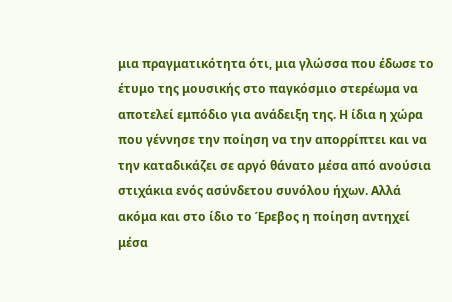μια πραγματικότητα ότι, μια γλώσσα που έδωσε το έτυμο της μουσικής στο παγκόσμιο στερέωμα να αποτελεί εμπόδιο για ανάδειξη της. Η ίδια η χώρα που γέννησε την ποίηση να την απορρίπτει και να την καταδικάζει σε αργό θάνατο μέσα από ανούσια στιχάκια ενός ασύνδετου συνόλου ήχων. Αλλά ακόμα και στο ίδιο το Έρεβος η ποίηση αντηχεί μέσα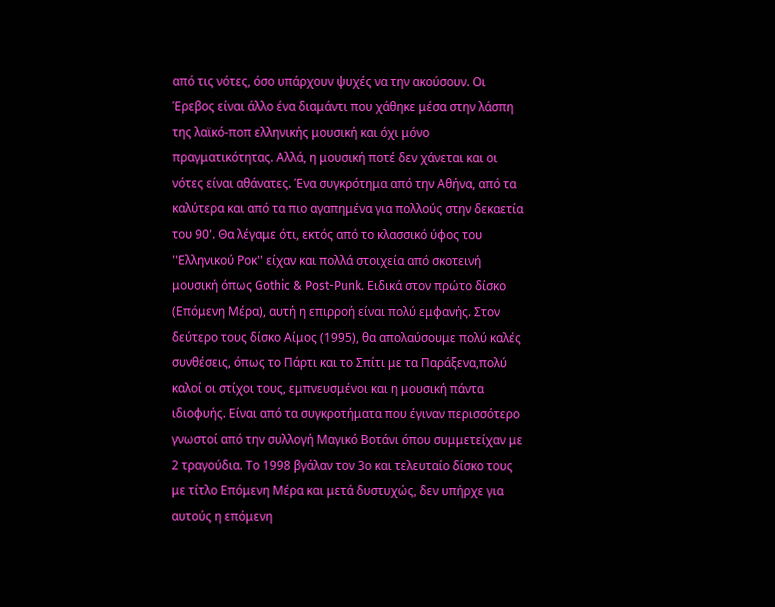από τις νότες, όσο υπάρχουν ψυχές να την ακούσουν. Οι Έρεβος είναι άλλο ένα διαμάντι που χάθηκε μέσα στην λάσπη της λαϊκό-ποπ ελληνικής μουσική και όχι μόνο πραγματικότητας. Αλλά, η μουσική ποτέ δεν χάνεται και οι νότες είναι αθάνατες. Ένα συγκρότημα από την Αθήνα, από τα καλύτερα και από τα πιο αγαπημένα για πολλούς στην δεκαετία του 90'. Θα λέγαμε ότι, εκτός από το κλασσικό ύφος του ''Ελληνικού Ροκ'' είχαν και πολλά στοιχεία από σκοτεινή μουσική όπως Gothic & Post-Punk. Ειδικά στον πρώτο δίσκο (Επόμενη Μέρα), αυτή η επιρροή είναι πολύ εμφανής. Στον δεύτερο τους δίσκο Αίμος (1995), θα απολαύσουμε πολύ καλές συνθέσεις, όπως το Πάρτι και το Σπίτι με τα Παράξενα,πολύ καλοί οι στίχοι τους, εμπνευσμένοι και η μουσική πάντα ιδιοφυής. Είναι από τα συγκροτήματα που έγιναν περισσότερο γνωστοί από την συλλογή Μαγικό Βοτάνι όπου συμμετείχαν με 2 τραγούδια. Το 1998 βγάλαν τον 3ο και τελευταίο δίσκο τους με τίτλο Επόμενη Μέρα και μετά δυστυχώς, δεν υπήρχε για αυτούς η επόμενη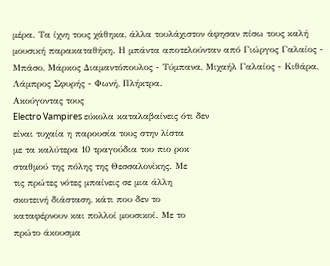μέρα. Τα ίχνη τους χάθηκα, άλλα τουλάχιστον άφησαν πίσω τους καλή μουσική παρακαταθήκη. Η μπάντα αποτελούνταν από Γιώργος Γαλαίος - Μπάσο, Μάρκος Διαμαντόπουλος - Τύμπανα, Μιχαήλ Γαλαίος - Κιθάρα, Λάμπρος Σφυρής - Φωνή, Πλήκτρα.
Ακούγοντας τους
Electro Vampires εύκολα καταλαβαίνεις ότι δεν
είναι τυχαία η παρουσία τους στην λίστα
με τα καλύτερα 10 τραγούδια του πιο ροκ
σταθμού της πόλης της Θεσσαλονίκης. Με
τις πρώτες νότες μπαίνεις σε μια άλλη
σκοτεινή διάσταση, κάτι που δεν το
καταφέρνουν και πολλοί μουσικοί. Με το
πρώτο άκουσμα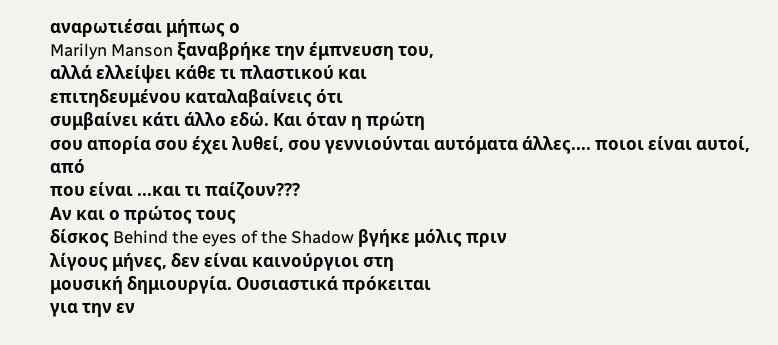αναρωτιέσαι μήπως ο
Marilyn Manson ξαναβρήκε την έμπνευση του,
αλλά ελλείψει κάθε τι πλαστικού και
επιτηδευμένου καταλαβαίνεις ότι
συμβαίνει κάτι άλλο εδώ. Και όταν η πρώτη
σου απορία σου έχει λυθεί, σου γεννιούνται αυτόματα άλλες.... ποιοι είναι αυτοί, από
που είναι ...και τι παίζουν???
Αν και ο πρώτος τους
δίσκος Behind the eyes of the Shadow βγήκε μόλις πριν
λίγους μήνες, δεν είναι καινούργιοι στη
μουσική δημιουργία. Ουσιαστικά πρόκειται
για την εν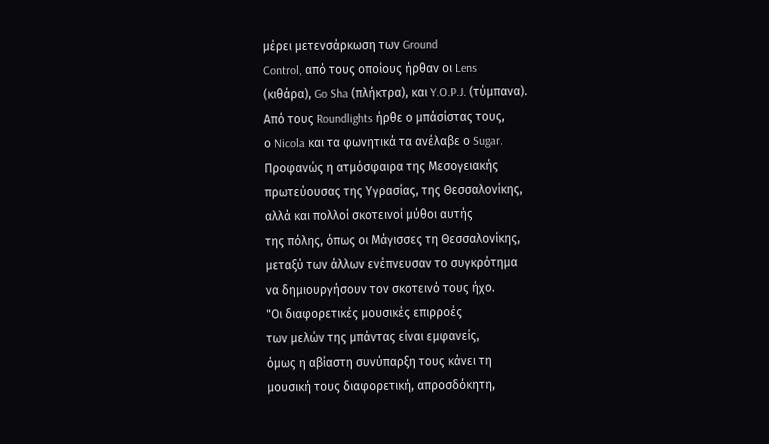μέρει μετενσάρκωση των Ground
Control, από τους οποίους ήρθαν οι Lens
(κιθάρα), Go Sha (πλήκτρα), και Y.O.P.J. (τύμπανα).
Από τους Roundlights ήρθε ο μπάσίστας τους,
ο Nicola και τα φωνητικά τα ανέλαβε ο Sugar.
Προφανώς η ατμόσφαιρα της Μεσογειακής
πρωτεύουσας της Υγρασίας, της Θεσσαλονίκης,
αλλά και πολλοί σκοτεινοί μύθοι αυτής
της πόλης, όπως οι Μάγισσες τη Θεσσαλονίκης,
μεταξύ των άλλων ενέπνευσαν το συγκρότημα
να δημιουργήσουν τον σκοτεινό τους ήχο.
"Οι διαφορετικές μουσικές επιρροές
των μελών της μπάντας είναι εμφανείς,
όμως η αβίαστη συνύπαρξη τους κάνει τη
μουσική τους διαφορετική, απροσδόκητη,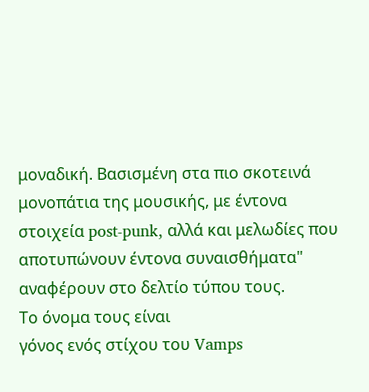μοναδική. Βασισμένη στα πιο σκοτεινά
μονοπάτια της μουσικής, με έντονα
στοιχεία post-punk, αλλά και μελωδίες που
αποτυπώνουν έντονα συναισθήματα"
αναφέρουν στο δελτίο τύπου τους.
Το όνομα τους είναι
γόνος ενός στίχου του Vamps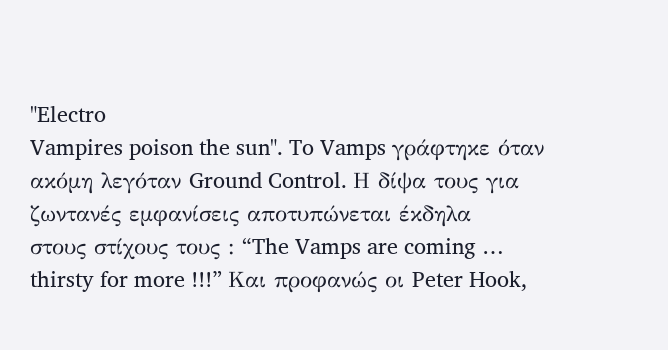"Electro
Vampires poison the sun". To Vamps γράφτηκε όταν
ακόμη λεγόταν Ground Control. Η δίψα τους για
ζωντανές εμφανίσεις αποτυπώνεται έκδηλα
στους στίχους τους : “The Vamps are coming …
thirsty for more !!!” Και προφανώς οι Peter Hook,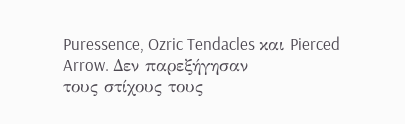Puressence, Ozric Tendacles και Pierced Arrow. Δεν παρεξήγησαν
τους στίχους τους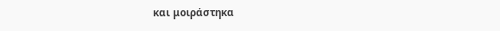και μοιράστηκα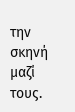την
σκηνή μαζί τους.